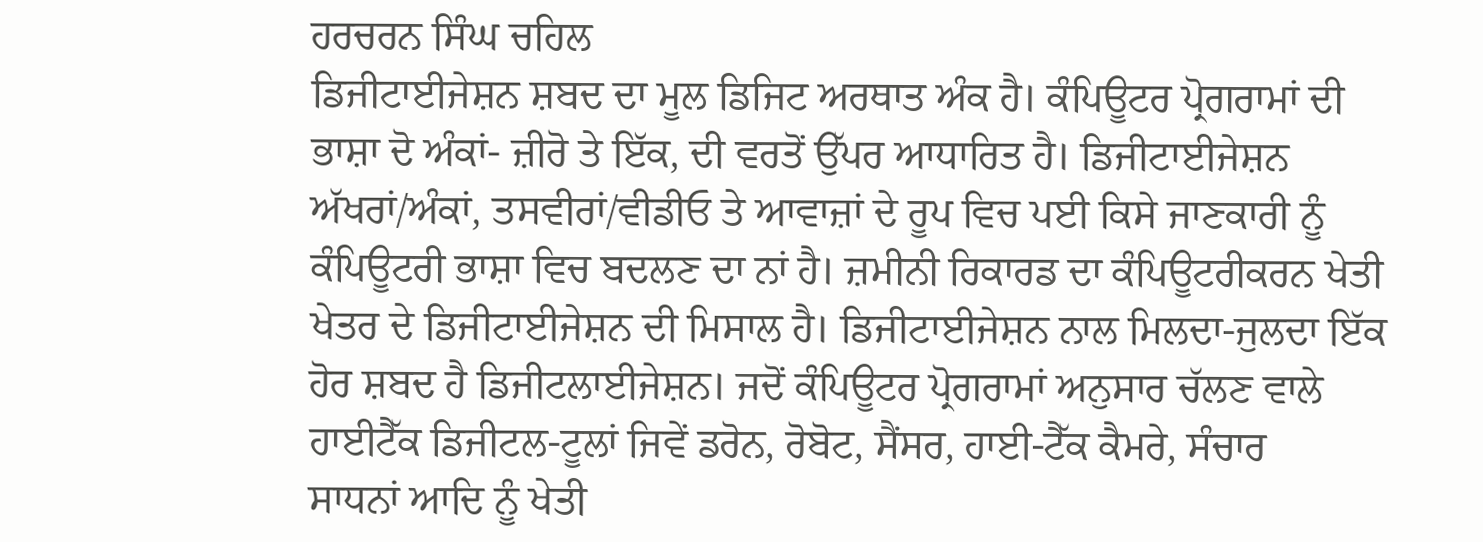ਹਰਚਰਨ ਸਿੰਘ ਚਹਿਲ
ਡਿਜੀਟਾਈਜੇਸ਼ਨ ਸ਼ਬਦ ਦਾ ਮੂਲ ਡਿਜਿਟ ਅਰਥਾਤ ਅੰਕ ਹੈ। ਕੰਪਿਊਟਰ ਪ੍ਰੋਗਰਾਮਾਂ ਦੀ ਭਾਸ਼ਾ ਦੋ ਅੰਕਾਂ- ਜ਼ੀਰੋ ਤੇ ਇੱਕ, ਦੀ ਵਰਤੋਂ ਉੱਪਰ ਆਧਾਰਿਤ ਹੈ। ਡਿਜੀਟਾਈਜੇਸ਼ਨ ਅੱਖਰਾਂ/ਅੰਕਾਂ, ਤਸਵੀਰਾਂ/ਵੀਡੀਓ ਤੇ ਆਵਾਜ਼ਾਂ ਦੇ ਰੂਪ ਵਿਚ ਪਈ ਕਿਸੇ ਜਾਣਕਾਰੀ ਨੂੰ ਕੰਪਿਊਟਰੀ ਭਾਸ਼ਾ ਵਿਚ ਬਦਲਣ ਦਾ ਨਾਂ ਹੈ। ਜ਼ਮੀਨੀ ਰਿਕਾਰਡ ਦਾ ਕੰਪਿਊਟਰੀਕਰਨ ਖੇਤੀ ਖੇਤਰ ਦੇ ਡਿਜੀਟਾਈਜੇਸ਼ਨ ਦੀ ਮਿਸਾਲ ਹੈ। ਡਿਜੀਟਾਈਜੇਸ਼ਨ ਨਾਲ ਮਿਲਦਾ-ਜੁਲਦਾ ਇੱਕ ਹੋਰ ਸ਼ਬਦ ਹੈ ਡਿਜੀਟਲਾਈਜੇਸ਼ਨ। ਜਦੋਂ ਕੰਪਿਊਟਰ ਪ੍ਰੋਗਰਾਮਾਂ ਅਨੁਸਾਰ ਚੱਲਣ ਵਾਲੇ ਹਾਈਟੈੱਕ ਡਿਜੀਟਲ-ਟੂਲਾਂ ਜਿਵੇਂ ਡਰੋਨ, ਰੋਬੋਟ, ਸੈਂਸਰ, ਹਾਈ-ਟੈੱਕ ਕੈਮਰੇ, ਸੰਚਾਰ
ਸਾਧਨਾਂ ਆਦਿ ਨੂੰ ਖੇਤੀ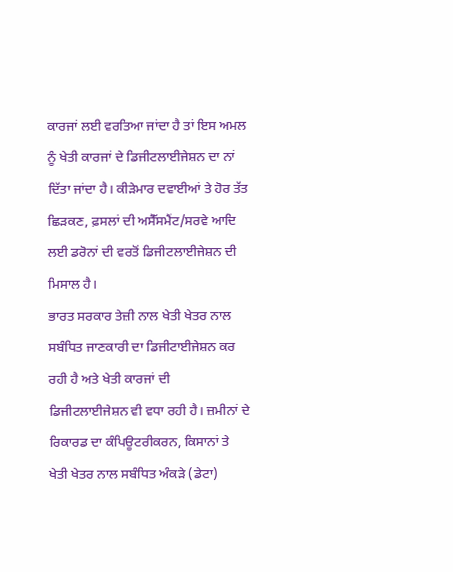ਕਾਰਜਾਂ ਲਈ ਵਰਤਿਆ ਜਾਂਦਾ ਹੈ ਤਾਂ ਇਸ ਅਮਲ ਨੂੰ ਖੇਤੀ ਕਾਰਜਾਂ ਦੇ ਡਿਜੀਟਲਾਈਜੇਸ਼ਨ ਦਾ ਨਾਂ ਦਿੱਤਾ ਜਾਂਦਾ ਹੈ। ਕੀੜੇਮਾਰ ਦਵਾਈਆਂ ਤੇ ਹੋਰ ਤੱਤ ਛਿੜਕਣ, ਫ਼ਸਲਾਂ ਦੀ ਅਸੈੱਸਮੈਂਟ/ਸਰਵੇ ਆਦਿ ਲਈ ਡਰੋਨਾਂ ਦੀ ਵਰਤੋਂ ਡਿਜੀਟਲਾਈਜੇਸ਼ਨ ਦੀ ਮਿਸਾਲ ਹੈ।
ਭਾਰਤ ਸਰਕਾਰ ਤੇਜ਼ੀ ਨਾਲ ਖੇਤੀ ਖੇਤਰ ਨਾਲ ਸਬੰਧਿਤ ਜਾਣਕਾਰੀ ਦਾ ਡਿਜੀਟਾਈਜੇਸ਼ਨ ਕਰ ਰਹੀ ਹੈ ਅਤੇ ਖੇਤੀ ਕਾਰਜਾਂ ਦੀ ਡਿਜੀਟਲਾਈਜੇਸ਼ਨ ਵੀ ਵਧਾ ਰਹੀ ਹੈ। ਜ਼ਮੀਨਾਂ ਦੇ ਰਿਕਾਰਡ ਦਾ ਕੰਪਿਊਟਰੀਕਰਨ, ਕਿਸਾਨਾਂ ਤੇ ਖੇਤੀ ਖੇਤਰ ਨਾਲ ਸਬੰਧਿਤ ਅੰਕੜੇ (ਡੇਟਾ)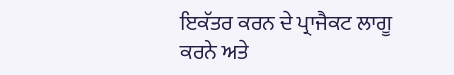ਇਕੱਤਰ ਕਰਨ ਦੇ ਪ੍ਰਾਜੈਕਟ ਲਾਗੂ ਕਰਨੇ ਅਤੇ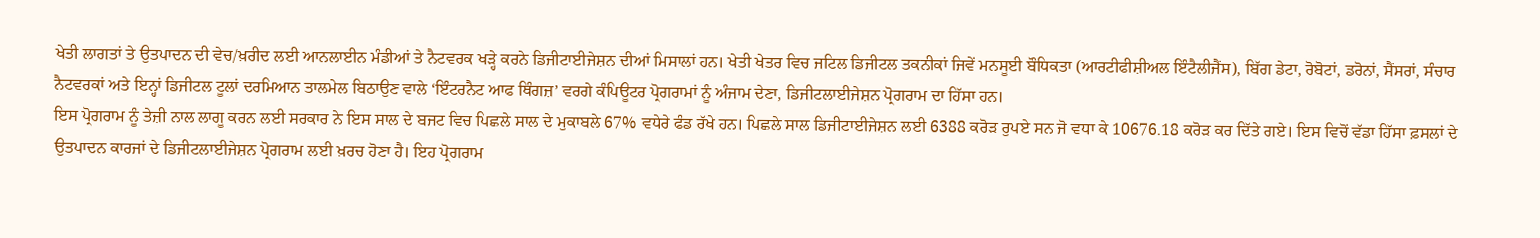ਖੇਤੀ ਲਾਗਤਾਂ ਤੇ ਉਤਪਾਦਨ ਦੀ ਵੇਚ/ਖ਼ਰੀਦ ਲਈ ਆਨਲਾਈਨ ਮੰਡੀਆਂ ਤੇ ਨੈਟਵਰਕ ਖੜ੍ਹੇ ਕਰਨੇ ਡਿਜੀਟਾਈਜੇਸ਼ਨ ਦੀਆਂ ਮਿਸਾਲਾਂ ਹਨ। ਖੇਤੀ ਖੇਤਰ ਵਿਚ ਜਟਿਲ ਡਿਜੀਟਲ ਤਕਨੀਕਾਂ ਜਿਵੇਂ ਮਨਸੂਈ ਬੌਧਿਕਤਾ (ਆਰਟੀਫੀਸ਼ੀਅਲ ਇੰਟੈਲੀਜੈਂਸ), ਬਿੱਗ ਡੇਟਾ, ਰੋਬੋਟਾਂ, ਡਰੋਨਾਂ, ਸੈਂਸਰਾਂ, ਸੰਚਾਰ ਨੈਟਵਰਕਾਂ ਅਤੇ ਇਨ੍ਹਾਂ ਡਿਜੀਟਲ ਟੂਲਾਂ ਦਰਮਿਆਨ ਤਾਲਮੇਲ ਬਿਠਾਉਣ ਵਾਲੇ ‘ਇੰਟਰਨੈਟ ਆਫ ਥਿੰਗਜ਼’ ਵਰਗੇ ਕੰਪਿਊਟਰ ਪ੍ਰੋਗਰਾਮਾਂ ਨੂੰ ਅੰਜਾਮ ਦੇਣਾ, ਡਿਜੀਟਲਾਈਜੇਸ਼ਨ ਪ੍ਰੋਗਰਾਮ ਦਾ ਹਿੱਸਾ ਹਨ।
ਇਸ ਪ੍ਰੋਗਰਾਮ ਨੂੰ ਤੇਜ਼ੀ ਨਾਲ ਲਾਗੂ ਕਰਨ ਲਈ ਸਰਕਾਰ ਨੇ ਇਸ ਸਾਲ ਦੇ ਬਜਟ ਵਿਚ ਪਿਛਲੇ ਸਾਲ ਦੇ ਮੁਕਾਬਲੇ 67% ਵਧੇਰੇ ਫੰਡ ਰੱਖੇ ਹਨ। ਪਿਛਲੇ ਸਾਲ ਡਿਜੀਟਾਈਜੇਸ਼ਨ ਲਈ 6388 ਕਰੋੜ ਰੁਪਏ ਸਨ ਜੋ ਵਧਾ ਕੇ 10676.18 ਕਰੋੜ ਕਰ ਦਿੱਤੇ ਗਏ। ਇਸ ਵਿਚੋਂ ਵੱਡਾ ਹਿੱਸਾ ਫ਼ਸਲਾਂ ਦੇ ਉਤਪਾਦਨ ਕਾਰਜਾਂ ਦੇ ਡਿਜੀਟਲਾਈਜੇਸ਼ਨ ਪ੍ਰੋਗਰਾਮ ਲਈ ਖ਼ਰਚ ਹੋਣਾ ਹੈ। ਇਹ ਪ੍ਰੋਗਰਾਮ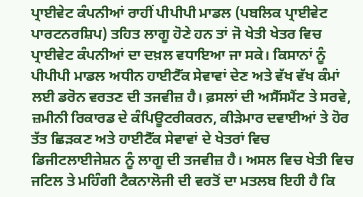ਪ੍ਰਾਈਵੇਟ ਕੰਪਨੀਆਂ ਰਾਹੀਂ ਪੀਪੀਪੀ ਮਾਡਲ (ਪਬਲਿਕ ਪ੍ਰਾਈਵੇਟ ਪਾਰਟਨਰਸ਼ਿਪ) ਤਹਿਤ ਲਾਗੂ ਹੋਣੇ ਹਨ ਤਾਂ ਜੋ ਖੇਤੀ ਖੇਤਰ ਵਿਚ ਪ੍ਰਾਈਵੇਟ ਕੰਪਨੀਆਂ ਦਾ ਦਖ਼ਲ ਵਧਾਇਆ ਜਾ ਸਕੇ। ਕਿਸਾਨਾਂ ਨੂੰ ਪੀਪੀਪੀ ਮਾਡਲ ਅਧੀਨ ਹਾਈਟੈੱਕ ਸੇਵਾਵਾਂ ਦੇਣ ਅਤੇ ਵੱਖ ਵੱਖ ਕੰਮਾਂ ਲਈ ਡਰੋਨ ਵਰਤਣ ਦੀ ਤਜਵੀਜ਼ ਹੈ। ਫ਼ਸਲਾਂ ਦੀ ਅਸੈੱਸਮੈਂਟ ਤੇ ਸਰਵੇ, ਜ਼ਮੀਨੀ ਰਿਕਾਰਡ ਦੇ ਕੰਪਿਊਟਰੀਕਰਨ, ਕੀੜੇਮਾਰ ਦਵਾਈਆਂ ਤੇ ਹੋਰ ਤੱਤ ਛਿੜਕਣ ਅਤੇ ਹਾਈਟੈੱਕ ਸੇਵਾਵਾਂ ਦੇ ਖੇਤਰਾਂ ਵਿਚ ਡਿਜੀਟਲਾਈਜੇਸ਼ਨ ਨੂੰ ਲਾਗੂ ਦੀ ਤਜਵੀਜ਼ ਹੈ। ਅਸਲ ਵਿਚ ਖੇਤੀ ਵਿਚ ਜਟਿਲ ਤੇ ਮਹਿੰਗੀ ਟੈਕਨਾਲੋਜੀ ਦੀ ਵਰਤੋਂ ਦਾ ਮਤਲਬ ਇਹੀ ਹੈ ਕਿ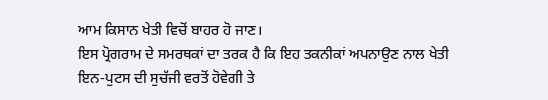ਆਮ ਕਿਸਾਨ ਖੇਤੀ ਵਿਚੋਂ ਬਾਹਰ ਹੋ ਜਾਣ।
ਇਸ ਪ੍ਰੋਗਰਾਮ ਦੇ ਸਮਰਥਕਾਂ ਦਾ ਤਰਕ ਹੈ ਕਿ ਇਹ ਤਕਨੀਕਾਂ ਅਪਨਾਉਣ ਨਾਲ ਖੇਤੀ ਇਨ-ਪੁਟਸ ਦੀ ਸੁਚੱਜੀ ਵਰਤੋਂ ਹੋਵੇਗੀ ਤੇ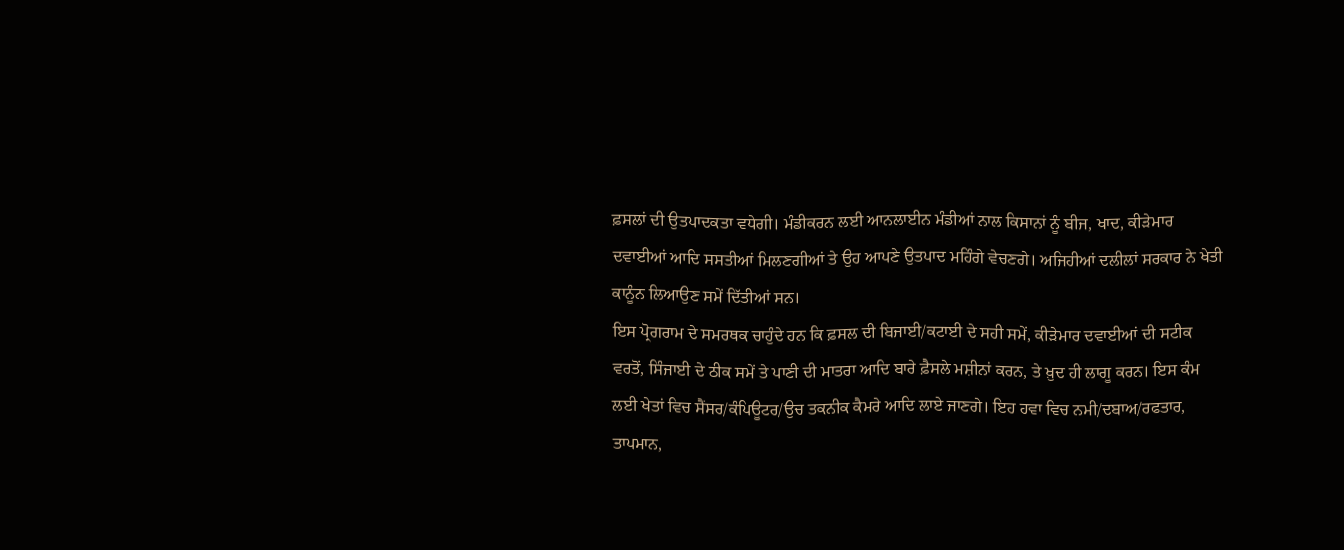ਫ਼ਸਲਾਂ ਦੀ ਉਤਪਾਦਕਤਾ ਵਧੇਗੀ। ਮੰਡੀਕਰਨ ਲਈ ਆਨਲਾਈਨ ਮੰਡੀਆਂ ਨਾਲ ਕਿਸਾਨਾਂ ਨੂੰ ਬੀਜ, ਖਾਦ, ਕੀੜੇਮਾਰ ਦਵਾਈਆਂ ਆਦਿ ਸਸਤੀਆਂ ਮਿਲਣਗੀਆਂ ਤੇ ਉਹ ਆਪਣੇ ਉਤਪਾਦ ਮਹਿੰਗੇ ਵੇਚਣਗੇ। ਅਜਿਹੀਆਂ ਦਲੀਲਾਂ ਸਰਕਾਰ ਨੇ ਖੇਤੀ ਕਾਨੂੰਨ ਲਿਆਉਣ ਸਮੇਂ ਦਿੱਤੀਆਂ ਸਨ।
ਇਸ ਪ੍ਰੋਗਰਾਮ ਦੇ ਸਮਰਥਕ ਚਾਹੁੰਦੇ ਹਨ ਕਿ ਫ਼ਸਲ ਦੀ ਬਿਜਾਈ/ਕਟਾਈ ਦੇ ਸਹੀ ਸਮੇਂ, ਕੀੜੇਮਾਰ ਦਵਾਈਆਂ ਦੀ ਸਟੀਕ ਵਰਤੋਂ, ਸਿੰਜਾਈ ਦੇ ਠੀਕ ਸਮੇਂ ਤੇ ਪਾਣੀ ਦੀ ਮਾਤਰਾ ਆਦਿ ਬਾਰੇ ਫ਼ੈਸਲੇ ਮਸ਼ੀਨਾਂ ਕਰਨ, ਤੇ ਖ਼ੁਦ ਹੀ ਲਾਗੂ ਕਰਨ। ਇਸ ਕੰਮ ਲਈ ਖੇਤਾਂ ਵਿਚ ਸੈਂਸਰ/ਕੰਪਿਊਟਰ/ਉਚ ਤਕਨੀਕ ਕੈਮਰੇ ਆਦਿ ਲਾਏ ਜਾਣਗੇ। ਇਹ ਹਵਾ ਵਿਚ ਨਮੀ/ਦਬਾਅ/ਰਫਤਾਰ, ਤਾਪਮਾਨ,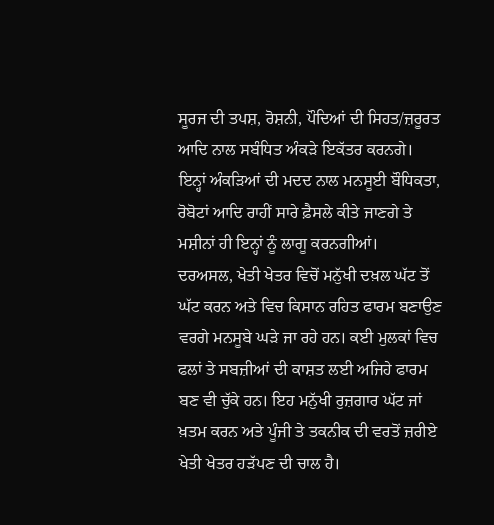ਸੂਰਜ ਦੀ ਤਪਸ਼, ਰੋਸ਼ਨੀ, ਪੌਦਿਆਂ ਦੀ ਸਿਹਤ/ਜ਼ਰੂਰਤ ਆਦਿ ਨਾਲ ਸਬੰਧਿਤ ਅੰਕੜੇ ਇਕੱਤਰ ਕਰਨਗੇ। ਇਨ੍ਹਾਂ ਅੰਕੜਿਆਂ ਦੀ ਮਦਦ ਨਾਲ ਮਨਸੂਈ ਬੌਧਿਕਤਾ, ਰੋਬੋਟਾਂ ਆਦਿ ਰਾਹੀਂ ਸਾਰੇ ਫ਼ੈਸਲੇ ਕੀਤੇ ਜਾਣਗੇ ਤੇ ਮਸ਼ੀਨਾਂ ਹੀ ਇਨ੍ਹਾਂ ਨੂੰ ਲਾਗੂ ਕਰਨਗੀਆਂ।
ਦਰਅਸਲ, ਖੇਤੀ ਖੇਤਰ ਵਿਚੋਂ ਮਨੁੱਖੀ ਦਖ਼ਲ ਘੱਟ ਤੋਂ ਘੱਟ ਕਰਨ ਅਤੇ ਵਿਚ ਕਿਸਾਨ ਰਹਿਤ ਫਾਰਮ ਬਣਾਉਣ ਵਰਗੇ ਮਨਸੂਬੇ ਘੜੇ ਜਾ ਰਹੇ ਹਨ। ਕਈ ਮੁਲਕਾਂ ਵਿਚ ਫਲਾਂ ਤੇ ਸਬਜ਼ੀਆਂ ਦੀ ਕਾਸ਼ਤ ਲਈ ਅਜਿਹੇ ਫਾਰਮ ਬਣ ਵੀ ਚੁੱਕੇ ਹਨ। ਇਹ ਮਨੁੱਖੀ ਰੁਜ਼ਗਾਰ ਘੱਟ ਜਾਂ ਖ਼ਤਮ ਕਰਨ ਅਤੇ ਪੂੰਜੀ ਤੇ ਤਕਨੀਕ ਦੀ ਵਰਤੋਂ ਜ਼ਰੀਏ ਖੇਤੀ ਖੇਤਰ ਹੜੱਪਣ ਦੀ ਚਾਲ ਹੈ।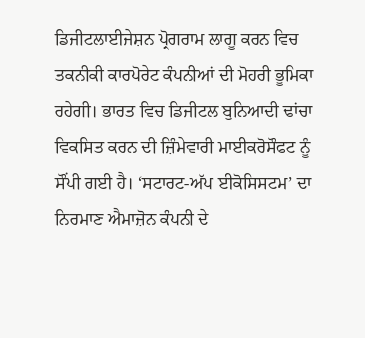ਡਿਜੀਟਲਾਈਜੇਸ਼ਨ ਪ੍ਰੋਗਰਾਮ ਲਾਗੂ ਕਰਨ ਵਿਚ ਤਕਨੀਕੀ ਕਾਰਪੋਰੇਟ ਕੰਪਨੀਆਂ ਦੀ ਮੋਹਰੀ ਭੂਮਿਕਾ ਰਹੇਗੀ। ਭਾਰਤ ਵਿਚ ਡਿਜੀਟਲ ਬੁਨਿਆਦੀ ਢਾਂਚਾ ਵਿਕਸਿਤ ਕਰਨ ਦੀ ਜ਼ਿੰਮੇਵਾਰੀ ਮਾਈਕਰੋਸੌਫਟ ਨੂੰ ਸੌਂਪੀ ਗਈ ਹੈ। ‘ਸਟਾਰਟ-ਅੱਪ ਈਕੋਸਿਸਟਮ’ ਦਾ ਨਿਰਮਾਣ ਐਮਾਜ਼ੋਨ ਕੰਪਨੀ ਦੇ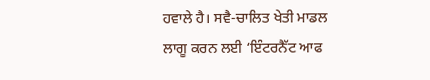ਹਵਾਲੇ ਹੈ। ਸਵੈ-ਚਾਲਿਤ ਖੇਤੀ ਮਾਡਲ ਲਾਗੂ ਕਰਨ ਲਈ ‘ਇੰਟਰਨੈੱਟ ਆਫ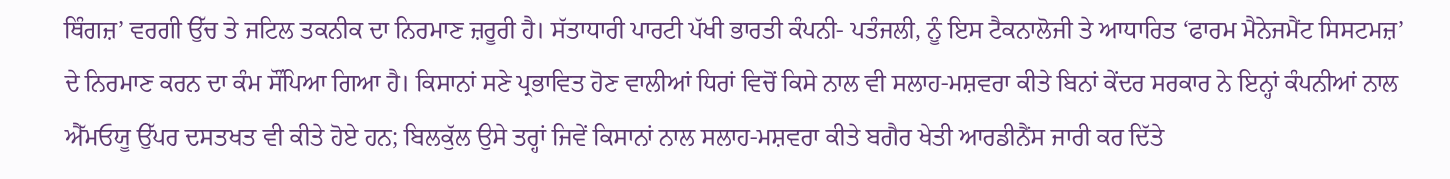ਥਿੰਗਜ਼’ ਵਰਗੀ ਉੱਚ ਤੇ ਜਟਿਲ ਤਕਨੀਕ ਦਾ ਨਿਰਮਾਣ ਜ਼ਰੂਰੀ ਹੈ। ਸੱਤਾਧਾਰੀ ਪਾਰਟੀ ਪੱਖੀ ਭਾਰਤੀ ਕੰਪਨੀ- ਪਤੰਜਲੀ, ਨੂੰ ਇਸ ਟੈਕਨਾਲੋਜੀ ਤੇ ਆਧਾਰਿਤ ‘ਫਾਰਮ ਮੈਨੇਜਮੈਂਟ ਸਿਸਟਮਜ਼’ ਦੇ ਨਿਰਮਾਣ ਕਰਨ ਦਾ ਕੰਮ ਸੌਂਪਿਆ ਗਿਆ ਹੈ। ਕਿਸਾਨਾਂ ਸਣੇ ਪ੍ਰਭਾਵਿਤ ਹੋਣ ਵਾਲੀਆਂ ਧਿਰਾਂ ਵਿਚੋਂ ਕਿਸੇ ਨਾਲ ਵੀ ਸਲਾਹ-ਮਸ਼ਵਰਾ ਕੀਤੇ ਬਿਨਾਂ ਕੇਂਦਰ ਸਰਕਾਰ ਨੇ ਇਨ੍ਹਾਂ ਕੰਪਨੀਆਂ ਨਾਲ ਐੱਮਓਯੂ ਉੱਪਰ ਦਸਤਖਤ ਵੀ ਕੀਤੇ ਹੋਏ ਹਨ; ਬਿਲਕੁੱਲ ਉਸੇ ਤਰ੍ਹਾਂ ਜਿਵੇਂ ਕਿਸਾਨਾਂ ਨਾਲ ਸਲਾਹ-ਮਸ਼ਵਰਾ ਕੀਤੇ ਬਗੈਰ ਖੇਤੀ ਆਰਡੀਨੈਂਸ ਜਾਰੀ ਕਰ ਦਿੱਤੇ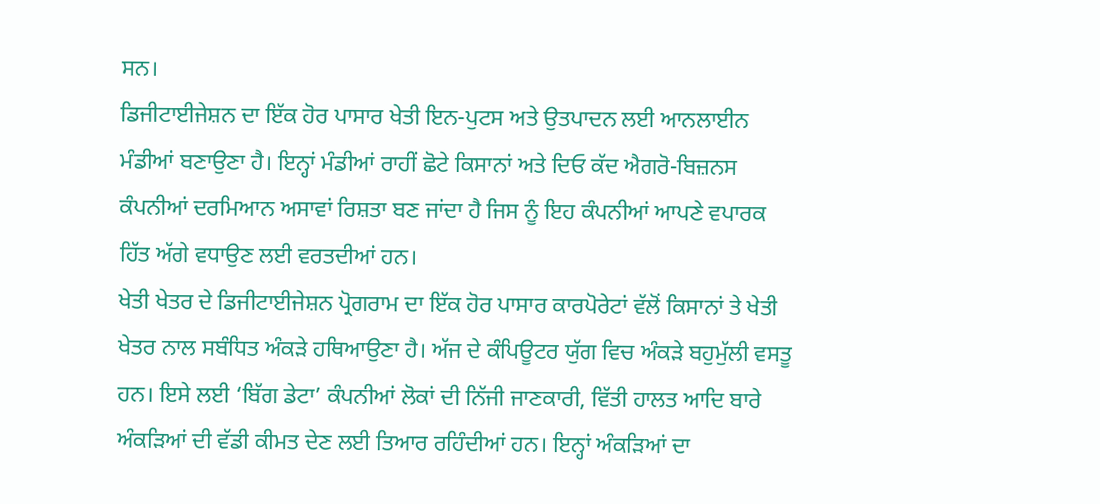ਸਨ।
ਡਿਜੀਟਾਈਜੇਸ਼ਨ ਦਾ ਇੱਕ ਹੋਰ ਪਾਸਾਰ ਖੇਤੀ ਇਨ-ਪੁਟਸ ਅਤੇ ਉਤਪਾਦਨ ਲਈ ਆਨਲਾਈਨ ਮੰਡੀਆਂ ਬਣਾਉਣਾ ਹੈ। ਇਨ੍ਹਾਂ ਮੰਡੀਆਂ ਰਾਹੀਂ ਛੋਟੇ ਕਿਸਾਨਾਂ ਅਤੇ ਦਿਓ ਕੱਦ ਐਗਰੋ-ਬਿਜ਼ਨਸ ਕੰਪਨੀਆਂ ਦਰਮਿਆਨ ਅਸਾਵਾਂ ਰਿਸ਼ਤਾ ਬਣ ਜਾਂਦਾ ਹੈ ਜਿਸ ਨੂੰ ਇਹ ਕੰਪਨੀਆਂ ਆਪਣੇ ਵਪਾਰਕ ਹਿੱਤ ਅੱਗੇ ਵਧਾਉਣ ਲਈ ਵਰਤਦੀਆਂ ਹਨ।
ਖੇਤੀ ਖੇਤਰ ਦੇ ਡਿਜੀਟਾਈਜੇਸ਼ਨ ਪ੍ਰੋਗਰਾਮ ਦਾ ਇੱਕ ਹੋਰ ਪਾਸਾਰ ਕਾਰਪੋਰੇਟਾਂ ਵੱਲੋਂ ਕਿਸਾਨਾਂ ਤੇ ਖੇਤੀ ਖੇਤਰ ਨਾਲ ਸਬੰਧਿਤ ਅੰਕੜੇ ਹਥਿਆਉਣਾ ਹੈ। ਅੱਜ ਦੇ ਕੰਪਿਊਟਰ ਯੁੱਗ ਵਿਚ ਅੰਕੜੇ ਬਹੁਮੁੱਲੀ ਵਸਤੂ ਹਨ। ਇਸੇ ਲਈ ‘ਬਿੱਗ ਡੇਟਾ’ ਕੰਪਨੀਆਂ ਲੋਕਾਂ ਦੀ ਨਿੱਜੀ ਜਾਣਕਾਰੀ, ਵਿੱਤੀ ਹਾਲਤ ਆਦਿ ਬਾਰੇ ਅੰਕੜਿਆਂ ਦੀ ਵੱਡੀ ਕੀਮਤ ਦੇਣ ਲਈ ਤਿਆਰ ਰਹਿੰਦੀਆਂ ਹਨ। ਇਨ੍ਹਾਂ ਅੰਕੜਿਆਂ ਦਾ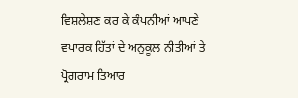ਵਿਸ਼ਲੇਸ਼ਣ ਕਰ ਕੇ ਕੰਪਨੀਆਂ ਆਪਣੇ ਵਪਾਰਕ ਹਿੱਤਾਂ ਦੇ ਅਨੁਕੂਲ ਨੀਤੀਆਂ ਤੇ ਪ੍ਰੋਗਰਾਮ ਤਿਆਰ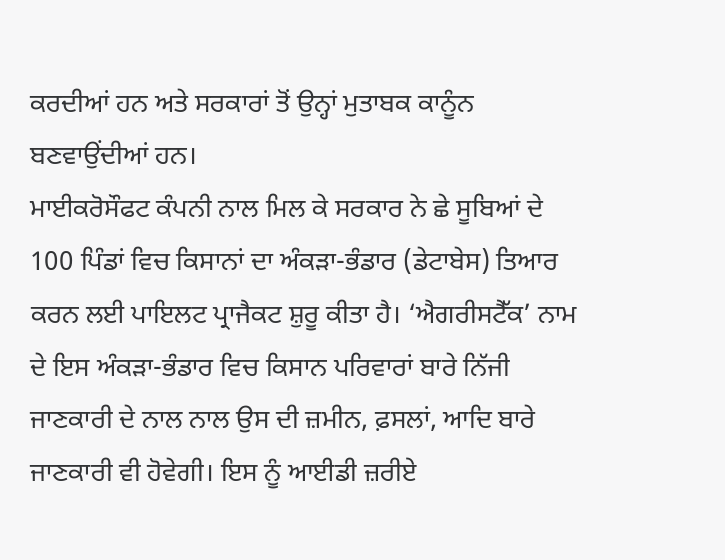ਕਰਦੀਆਂ ਹਨ ਅਤੇ ਸਰਕਾਰਾਂ ਤੋਂ ਉਨ੍ਹਾਂ ਮੁਤਾਬਕ ਕਾਨੂੰਨ ਬਣਵਾਉਂਦੀਆਂ ਹਨ।
ਮਾਈਕਰੋਸੌਫਟ ਕੰਪਨੀ ਨਾਲ ਮਿਲ ਕੇ ਸਰਕਾਰ ਨੇ ਛੇ ਸੂਬਿਆਂ ਦੇ 100 ਪਿੰਡਾਂ ਵਿਚ ਕਿਸਾਨਾਂ ਦਾ ਅੰਕੜਾ-ਭੰਡਾਰ (ਡੇਟਾਬੇਸ) ਤਿਆਰ ਕਰਨ ਲਈ ਪਾਇਲਟ ਪ੍ਰਾਜੈਕਟ ਸ਼ੁਰੂ ਕੀਤਾ ਹੈ। ‘ਐਗਰੀਸਟੈੱਕ’ ਨਾਮ ਦੇ ਇਸ ਅੰਕੜਾ-ਭੰਡਾਰ ਵਿਚ ਕਿਸਾਨ ਪਰਿਵਾਰਾਂ ਬਾਰੇ ਨਿੱਜੀ ਜਾਣਕਾਰੀ ਦੇ ਨਾਲ ਨਾਲ ਉਸ ਦੀ ਜ਼ਮੀਨ, ਫ਼ਸਲਾਂ, ਆਦਿ ਬਾਰੇ ਜਾਣਕਾਰੀ ਵੀ ਹੋਵੇਗੀ। ਇਸ ਨੂੰ ਆਈਡੀ ਜ਼ਰੀਏ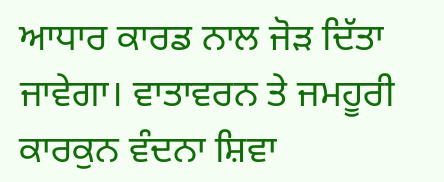ਆਧਾਰ ਕਾਰਡ ਨਾਲ ਜੋੜ ਦਿੱਤਾ ਜਾਵੇਗਾ। ਵਾਤਾਵਰਨ ਤੇ ਜਮਹੂਰੀ ਕਾਰਕੁਨ ਵੰਦਨਾ ਸ਼ਿਵਾ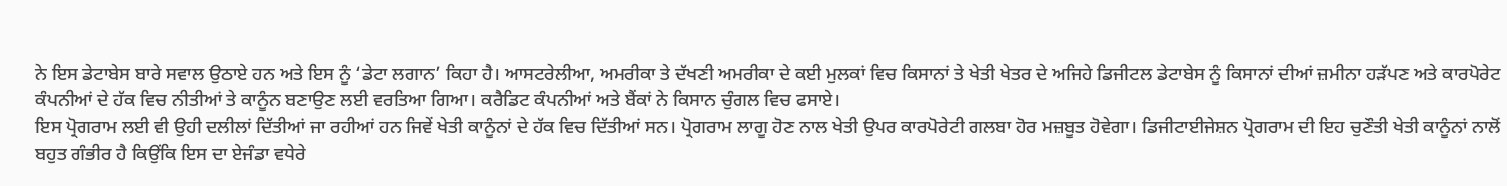ਨੇ ਇਸ ਡੇਟਾਬੇਸ ਬਾਰੇ ਸਵਾਲ ਉਠਾਏ ਹਨ ਅਤੇ ਇਸ ਨੂੰ ‘ਡੇਟਾ ਲਗਾਨ’ ਕਿਹਾ ਹੈ। ਆਸਟਰੇਲੀਆ, ਅਮਰੀਕਾ ਤੇ ਦੱਖਣੀ ਅਮਰੀਕਾ ਦੇ ਕਈ ਮੁਲਕਾਂ ਵਿਚ ਕਿਸਾਨਾਂ ਤੇ ਖੇਤੀ ਖੇਤਰ ਦੇ ਅਜਿਹੇ ਡਿਜੀਟਲ ਡੇਟਾਬੇਸ ਨੂੰ ਕਿਸਾਨਾਂ ਦੀਆਂ ਜ਼ਮੀਨਾ ਹੜੱਪਣ ਅਤੇ ਕਾਰਪੋਰੇਟ ਕੰਪਨੀਆਂ ਦੇ ਹੱਕ ਵਿਚ ਨੀਤੀਆਂ ਤੇ ਕਾਨੂੰਨ ਬਣਾਉਣ ਲਈ ਵਰਤਿਆ ਗਿਆ। ਕਰੈਡਿਟ ਕੰਪਨੀਆਂ ਅਤੇ ਬੈਂਕਾਂ ਨੇ ਕਿਸਾਨ ਚੁੰਗਲ ਵਿਚ ਫਸਾਏ।
ਇਸ ਪ੍ਰੋਗਰਾਮ ਲਈ ਵੀ ਉਹੀ ਦਲੀਲਾਂ ਦਿੱਤੀਆਂ ਜਾ ਰਹੀਆਂ ਹਨ ਜਿਵੇਂ ਖੇਤੀ ਕਾਨੂੰਨਾਂ ਦੇ ਹੱਕ ਵਿਚ ਦਿੱਤੀਆਂ ਸਨ। ਪ੍ਰੋਗਰਾਮ ਲਾਗੂ ਹੋਣ ਨਾਲ ਖੇਤੀ ਉਪਰ ਕਾਰਪੋਰੇਟੀ ਗਲਬਾ ਹੋਰ ਮਜ਼ਬੂਤ ਹੋਵੇਗਾ। ਡਿਜੀਟਾਈਜੇਸ਼ਨ ਪ੍ਰੋਗਰਾਮ ਦੀ ਇਹ ਚੁਣੌਤੀ ਖੇਤੀ ਕਾਨੂੰਨਾਂ ਨਾਲੋਂ ਬਹੁਤ ਗੰਭੀਰ ਹੈ ਕਿਉਂਕਿ ਇਸ ਦਾ ਏਜੰਡਾ ਵਧੇਰੇ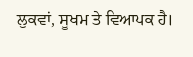ਲੁਕਵਾਂ, ਸੂਖਮ ਤੇ ਵਿਆਪਕ ਹੈ।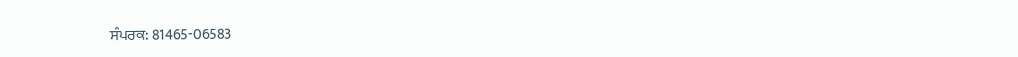ਸੰਪਰਕ: 81465-06583